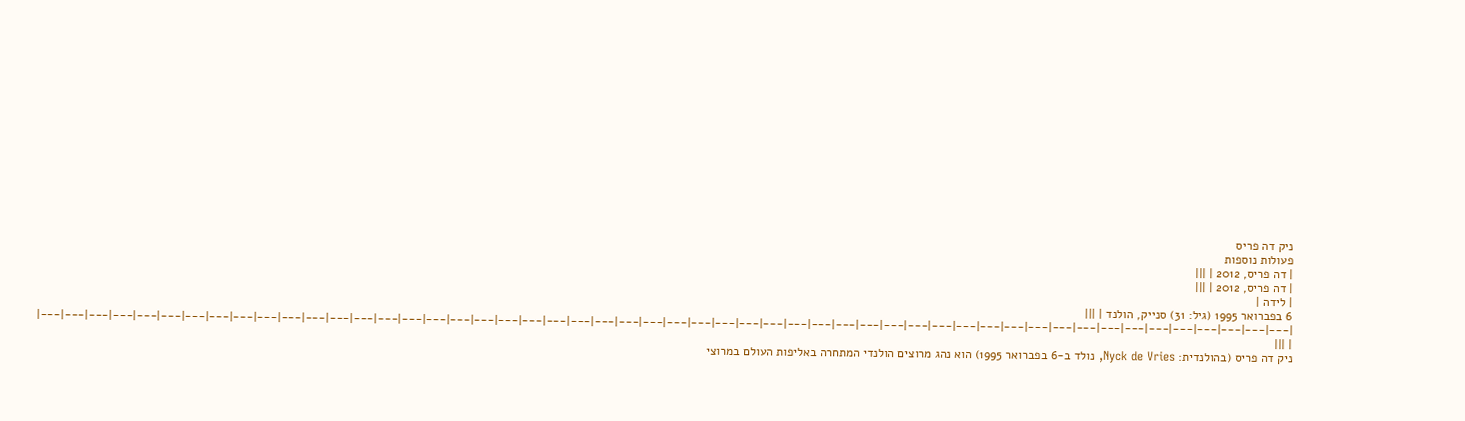ניק דה פריס
פעולות נוספות
| דה פריס, 2012 | |||
| דה פריס, 2012 | |||
| לידה |
6 בפברואר 1995 (גיל: 31) סנייק, הולנד | |||
|---|---|---|---|---|---|---|---|---|---|---|---|---|---|---|---|---|---|---|---|---|---|---|---|---|---|---|---|---|---|---|---|---|---|---|---|---|---|---|---|---|---|---|---|---|---|---|---|---|---|---|---|
| |||
ניק דה פריס (בהולנדית: Nyck de Vries, נולד ב-6 בפברואר 1995) הוא נהג מרוצים הולנדי המתחרה באליפות העולם במרוצי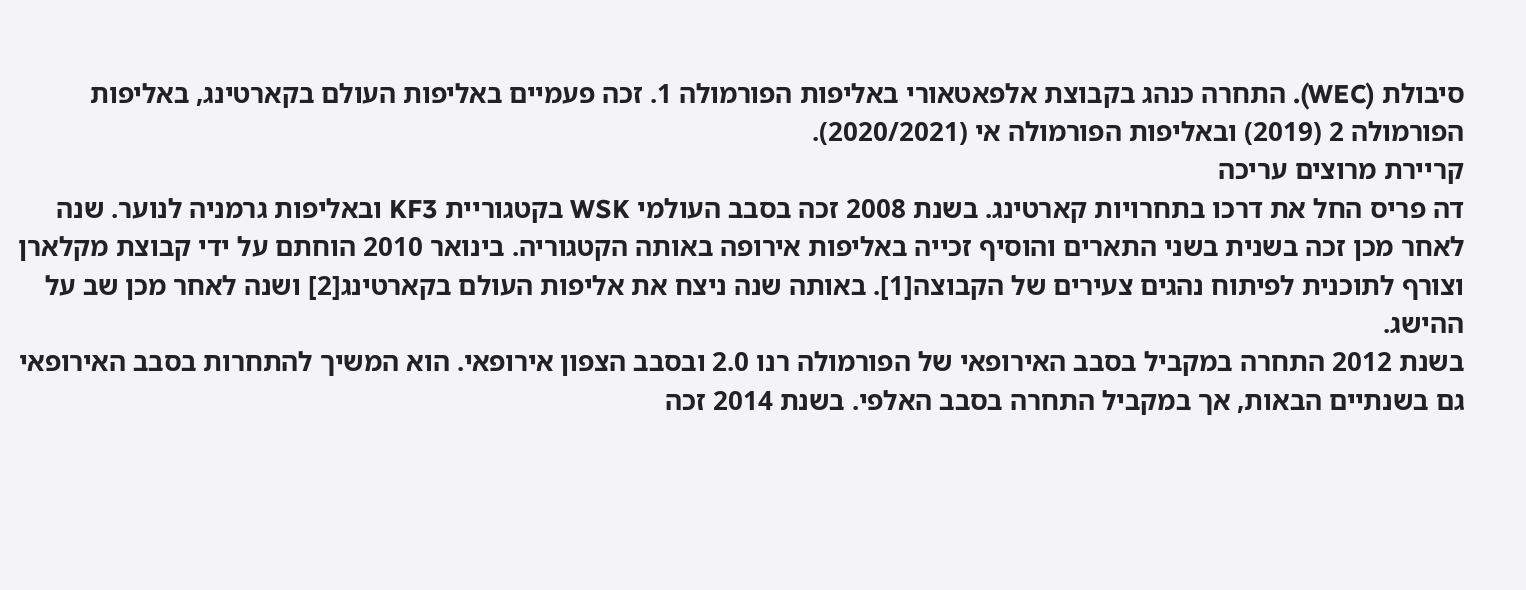סיבולת (WEC). התחרה כנהג בקבוצת אלפאטאורי באליפות הפורמולה 1. זכה פעמיים באליפות העולם בקארטינג, באליפות הפורמולה 2 (2019) ובאליפות הפורמולה אי (2020/2021).
קריירת מרוצים עריכה
דה פריס החל את דרכו בתחרויות קארטינג. בשנת 2008 זכה בסבב העולמי WSK בקטגוריית KF3 ובאליפות גרמניה לנוער. שנה לאחר מכן זכה בשנית בשני התארים והוסיף זכייה באליפות אירופה באותה הקטגוריה. בינואר 2010 הוחתם על ידי קבוצת מקלארן וצורף לתוכנית לפיתוח נהגים צעירים של הקבוצה[1]. באותה שנה ניצח את אליפות העולם בקארטינג[2] ושנה לאחר מכן שב על ההישג.
בשנת 2012 התחרה במקביל בסבב האירופאי של הפורמולה רנו 2.0 ובסבב הצפון אירופאי. הוא המשיך להתחרות בסבב האירופאי גם בשנתיים הבאות, אך במקביל התחרה בסבב האלפי. בשנת 2014 זכה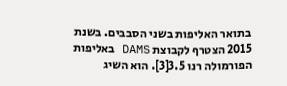בתואר האליפות בשני הסבבים. בשנת 2015 הצטרף לקבוצת DAMS באליפות הפורמולה רנו 3.5[3]. הוא השיג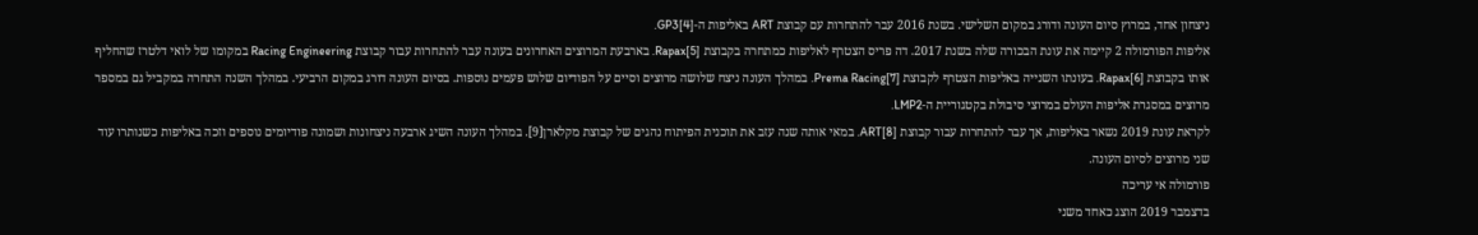ניצחון אחד, במרוץ סיום העונה ודורג במקום השלישי. בשנת 2016 עבר להתחרות עם קבוצת ART באליפות ה-GP3[4].
אליפות הפורמולה 2 קיימה את עונת הבכורה שלה בשנת 2017. דה פריס הצטרף לאליפות כמתחרה בקבוצת Rapax[5]. בארבעת המרוצים האחרונים בעונה עבר להתחרות עבור קבוצת Racing Engineering במקומו של לואי דלטרז שהחליף אותו בקבוצת Rapax[6]. בעונתו השנייה באליפות הצטרף לקבוצת Prema Racing[7]. במהלך העונה ניצח שלושה מרוצים וסיים על הפודיום שלוש פעמים נוספות. בסיום העונה דורג במקום הרביעי. במהלך השנה התחרה במקביל גם במספר מרוצים במסגרת אליפות העולם במרוצי סיבולת בקטגוריית ה-LMP2.
לקראת עונת 2019 נשאר באליפות, אך עבר להתחרות עבור קבוצת ART[8]. במאי אותה שנה עזב את תוכנית הפיתוח נהגים של קבוצת מקלארן[9]. במהלך העונה השיג ארבעה ניצחונות ושמונה פודיומים נוספים וזכה באליפות כשנותרו עוד שני מרוצים לסיום העונה.
פורמולה אי עריכה
בדצמבר 2019 הוצג כאחד משני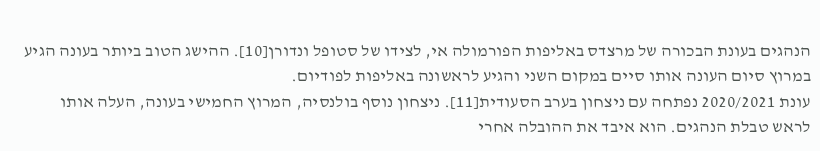הנהגים בעונת הבכורה של מרצדס באליפות הפורמולה אי, לצידו של סטופל ונדורן[10]. ההישג הטוב ביותר בעונה הגיע במרוץ סיום העונה אותו סיים במקום השני והגיע לראשונה באליפות לפודיום.
עונת 2020/2021 נפתחה עם ניצחון בערב הסעודית[11]. ניצחון נוסף בולנסיה, המרוץ החמישי בעונה, העלה אותו לראש טבלת הנהגים. הוא איבד את ההובלה אחרי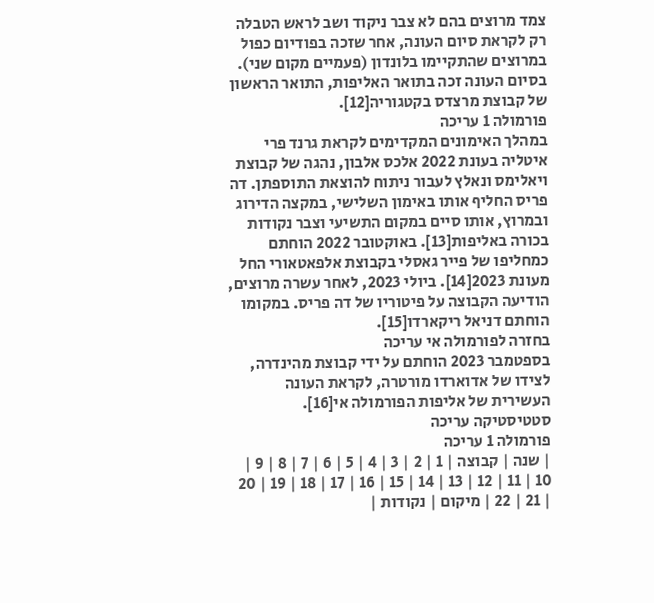צמד מרוצים בהם לא צבר ניקוד ושב לראש הטבלה רק לקראת סיום העונה, אחר שזכה בפודיום כפול במרוצים שהתקיימו בלונדון (פעמיים מקום שני). בסיום העונה זכה בתואר האליפות, התואר הראשון של קבוצת מרצדס בקטגוריה[12].
פורמולה 1 עריכה
במהלך האימונים המקדימים לקראת גרנד פרי איטליה בעונת 2022 אלכס אלבון, נהגה של קבוצת ויאלימס ונאלץ לעבור ניתוח להוצאת התוספתן. דה פריס החליף אותו באימון השלישי, במקצה הדירוג ובמרוץ, אותו סיים במקום התשיעי וצבר נקודות בכורה באליפות[13]. באוקטובר 2022 הוחתם כמחליפו של פייר גאסלי בקבוצת אלפאטאורי החל מעונת 2023[14]. ביולי 2023, לאחר עשרה מרוצים, הודיעה הקבוצה על פיטוריו של דה פריס. במקומו הוחתם דניאל ריקארדו[15].
בחזרה לפורמולה אי עריכה
בספטמבר 2023 הוחתם על ידי קבוצת מהינדרה, לצידו של אדוארדו מורטרה, לקראת העונה העשירית של אליפות הפורמולה אי[16].
סטטיסטיקה עריכה
פורמולה 1 עריכה
| שנה | קבוצה | 1 | 2 | 3 | 4 | 5 | 6 | 7 | 8 | 9 | 10 | 11 | 12 | 13 | 14 | 15 | 16 | 17 | 18 | 19 | 20 | 21 | 22 | מיקום | נקודות |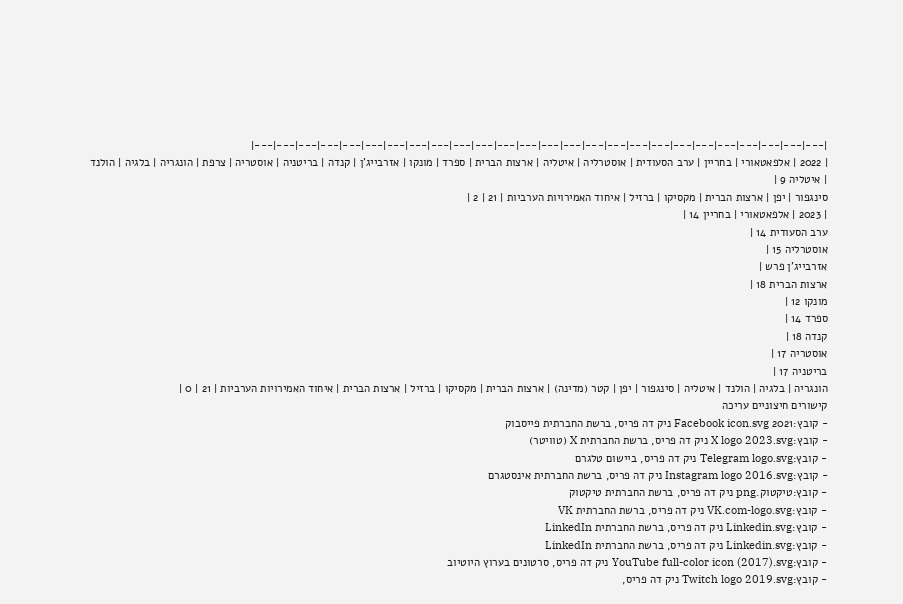|---|---|---|---|---|---|---|---|---|---|---|---|---|---|---|---|---|---|---|---|---|---|---|---|---|---|
| 2022 | אלפאטאורי | בחריין | ערב הסעודית | אוסטרליה | איטליה | ארצות הברית | ספרד | מונקו | אזרבייג'ן | קנדה | בריטניה | אוסטריה | צרפת | הונגריה | בלגיה | הולנד | איטליה 9 |
סינגפור | יפן | ארצות הברית | מקסיקו | ברזיל | איחוד האמירויות הערביות | 21 | 2 |
| 2023 | אלפאטאורי | בחריין 14 |
ערב הסעודית 14 |
אוסטרליה 15 |
אזרבייג'ן פרש |
ארצות הברית 18 |
מונקו 12 |
ספרד 14 |
קנדה 18 |
אוסטריה 17 |
בריטניה 17 |
הונגריה | בלגיה | הולנד | איטליה | סינגפור | יפן | קטר (מדינה) | ארצות הברית | מקסיקו | ברזיל | ארצות הברית | איחוד האמירויות הערביות | 21 | 0 |
קישורים חיצוניים עריכה
- קובץ:2021 Facebook icon.svg ניק דה פריס, ברשת החברתית פייסבוק
- קובץ:X logo 2023.svg ניק דה פריס, ברשת החברתית X (טוויטר)
- קובץ:Telegram logo.svg ניק דה פריס, ביישום טלגרם
- קובץ:Instagram logo 2016.svg ניק דה פריס, ברשת החברתית אינסטגרם
- קובץ:טיקטוק.png ניק דה פריס, ברשת החברתית טיקטוק
- קובץ:VK.com-logo.svg ניק דה פריס, ברשת החברתית VK
- קובץ:Linkedin.svg ניק דה פריס, ברשת החברתית LinkedIn
- קובץ:Linkedin.svg ניק דה פריס, ברשת החברתית LinkedIn
- קובץ:YouTube full-color icon (2017).svg ניק דה פריס, סרטונים בערוץ היוטיוב
- קובץ:Twitch logo 2019.svg ניק דה פריס,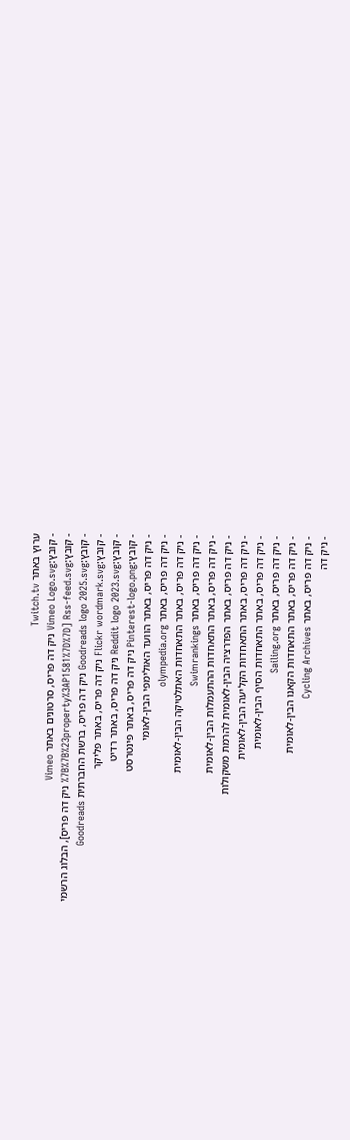ערוץ באתר Twitch.tv
- קובץ:Vimeo Logo.svg ניק דה פריס, סרטונים באתר Vimeo
- קובץ:Rss-feed.svg [%7B%7B%23property%3AP1581%7D%7D ניק דה פריס], הבלוג הרשמי
- קובץ:Goodreads logo 2025.svg ניק דה פריס, ברשת החברתית Goodreads
- קובץ:Flickr wordmark.svg ניק דה פריס, באתר פליקר
- קובץ:Reddit logo 2023.svg ניק דה פריס, באתר רדיט
- קובץ:Pinterest-logo.png ניק דה פריס, באתר פינטרסט
- ניק דה פריס, באתר הוועד האולימפי הבין-לאומי
- ניק דה פריס, באתר olympedia.org
- ניק דה פריס, באתר התאחדות האתלטיקה הבין-לאומית
- ניק דה פריס, באתר Swimrankings
- ניק דה פריס, באתר התאחדות ההתעמלות הבין-לאומית
- ניק דה פריס, באתר הפדרציה הבין-לאומית להרמת משקולות
- ניק דה פריס, באתר התאחדות הקליעה הבין-לאומית
- ניק דה פריס, באתר התאחדות הסיף הבין-לאומית
- ניק דה פריס, באתר Sailing.org
- ניק דה פריס, באתר התאחדות הקאנו הבין-לאומית
- ניק דה פריס, באתר Cycling Archives
- ניק דה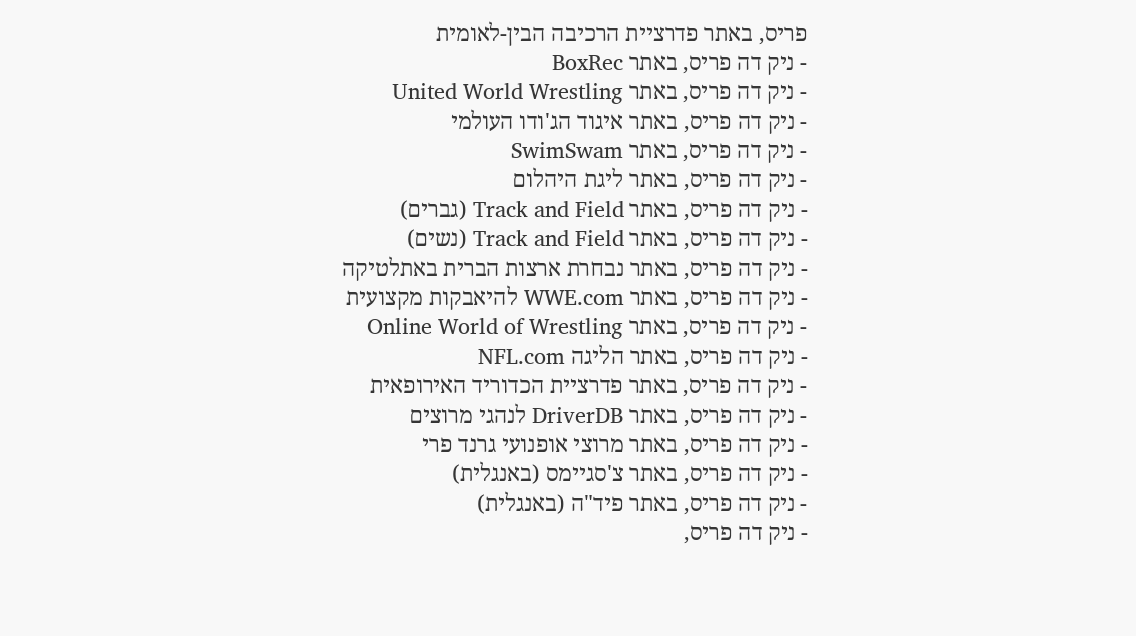פריס, באתר פדרציית הרכיבה הבין-לאומית
- ניק דה פריס, באתר BoxRec
- ניק דה פריס, באתר United World Wrestling
- ניק דה פריס, באתר איגוד הג'ודו העולמי
- ניק דה פריס, באתר SwimSwam
- ניק דה פריס, באתר ליגת היהלום
- ניק דה פריס, באתר Track and Field (גברים)
- ניק דה פריס, באתר Track and Field (נשים)
- ניק דה פריס, באתר נבחרת ארצות הברית באתלטיקה
- ניק דה פריס, באתר WWE.com להיאבקות מקצועית
- ניק דה פריס, באתר Online World of Wrestling
- ניק דה פריס, באתר הליגה NFL.com
- ניק דה פריס, באתר פדרציית הכדוריד האירופאית
- ניק דה פריס, באתר DriverDB לנהגי מרוצים
- ניק דה פריס, באתר מרוצי אופנועי גרנד פרי
- ניק דה פריס, באתר צ'סגיימס (באנגלית)
- ניק דה פריס, באתר פיד"ה (באנגלית)
- ניק דה פריס,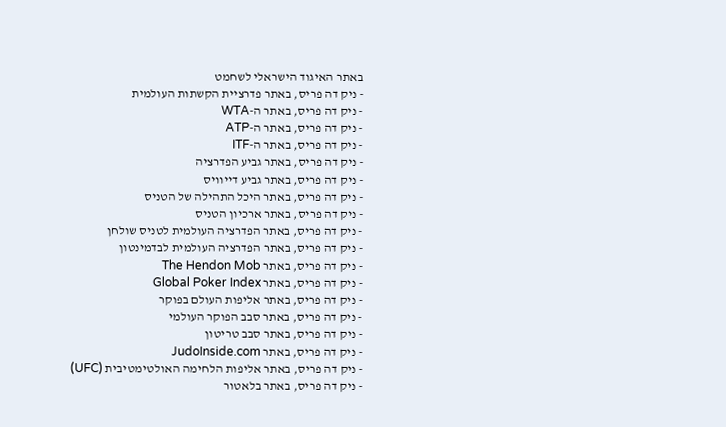באתר האיגוד הישראלי לשחמט
- ניק דה פריס, באתר פדרציית הקשתות העולמית
- ניק דה פריס, באתר ה-WTA
- ניק דה פריס, באתר ה-ATP
- ניק דה פריס, באתר ה-ITF
- ניק דה פריס, באתר גביע הפדרציה
- ניק דה פריס, באתר גביע דייוויס
- ניק דה פריס, באתר היכל התהילה של הטניס
- ניק דה פריס, באתר ארכיון הטניס
- ניק דה פריס, באתר הפדרציה העולמית לטניס שולחן
- ניק דה פריס, באתר הפדרציה העולמית לבדמינטון
- ניק דה פריס, באתר The Hendon Mob
- ניק דה פריס, באתר Global Poker Index
- ניק דה פריס, באתר אליפות העולם בפוקר
- ניק דה פריס, באתר סבב הפוקר העולמי
- ניק דה פריס, באתר סבב טריטון
- ניק דה פריס, באתר JudoInside.com
- ניק דה פריס, באתר אליפות הלחימה האולטימטיבית (UFC)
- ניק דה פריס, באתר בלאטור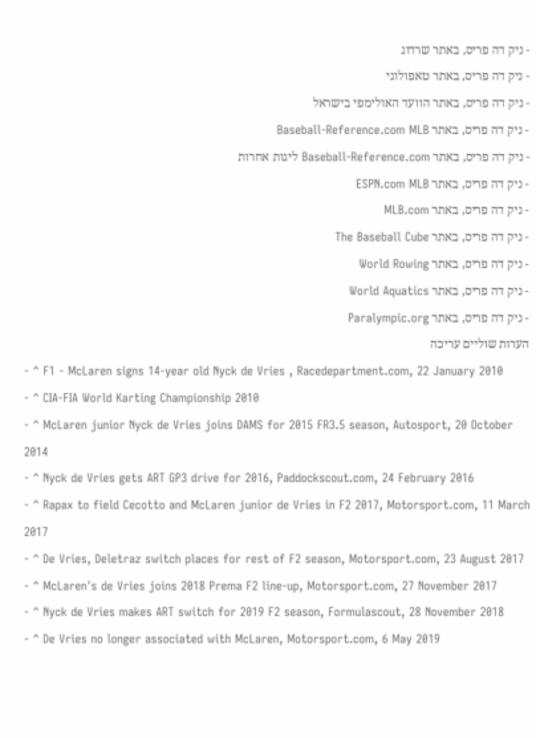- ניק דה פריס, באתר שרדוג
- ניק דה פריס, באתר טאפולוגי
- ניק דה פריס, באתר הוועד האולימפי בישראל
- ניק דה פריס, באתר Baseball-Reference.com MLB
- ניק דה פריס, באתר Baseball-Reference.com ליגות אחרות
- ניק דה פריס, באתר ESPN.com MLB
- ניק דה פריס, באתר MLB.com
- ניק דה פריס, באתר The Baseball Cube
- ניק דה פריס, באתר World Rowing
- ניק דה פריס, באתר World Aquatics
- ניק דה פריס, באתר Paralympic.org
הערות שוליים עריכה
- ^ F1 - McLaren signs 14-year old Nyck de Vries , Racedepartment.com, 22 January 2010
- ^ CIA-FIA World Karting Championship 2010
- ^ McLaren junior Nyck de Vries joins DAMS for 2015 FR3.5 season, Autosport, 20 October 2014
- ^ Nyck de Vries gets ART GP3 drive for 2016, Paddockscout.com, 24 February 2016
- ^ Rapax to field Cecotto and McLaren junior de Vries in F2 2017, Motorsport.com, 11 March 2017
- ^ De Vries, Deletraz switch places for rest of F2 season, Motorsport.com, 23 August 2017
- ^ McLaren's de Vries joins 2018 Prema F2 line-up, Motorsport.com, 27 November 2017
- ^ Nyck de Vries makes ART switch for 2019 F2 season, Formulascout, 28 November 2018
- ^ De Vries no longer associated with McLaren, Motorsport.com, 6 May 2019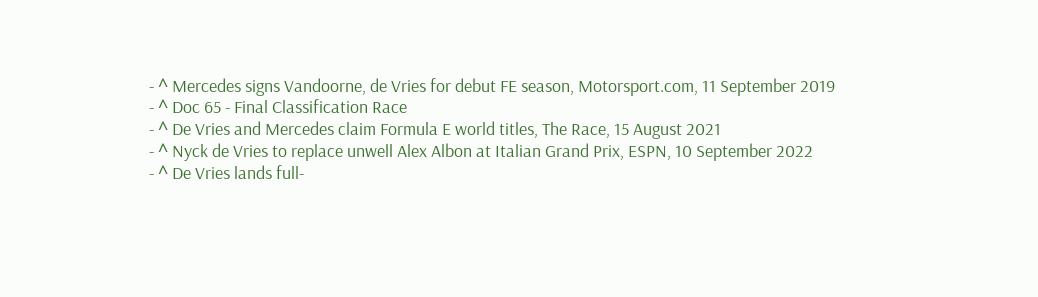- ^ Mercedes signs Vandoorne, de Vries for debut FE season, Motorsport.com, 11 September 2019
- ^ Doc 65 - Final Classification Race
- ^ De Vries and Mercedes claim Formula E world titles, The Race, 15 August 2021
- ^ Nyck de Vries to replace unwell Alex Albon at Italian Grand Prix, ESPN, 10 September 2022
- ^ De Vries lands full-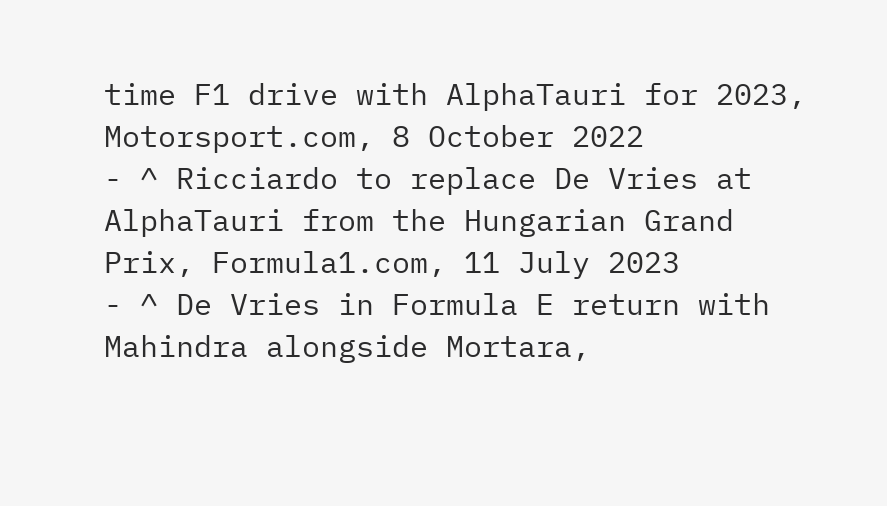time F1 drive with AlphaTauri for 2023, Motorsport.com, 8 October 2022
- ^ Ricciardo to replace De Vries at AlphaTauri from the Hungarian Grand Prix, Formula1.com, 11 July 2023
- ^ De Vries in Formula E return with Mahindra alongside Mortara,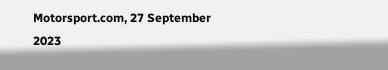Motorsport.com, 27 September 2023